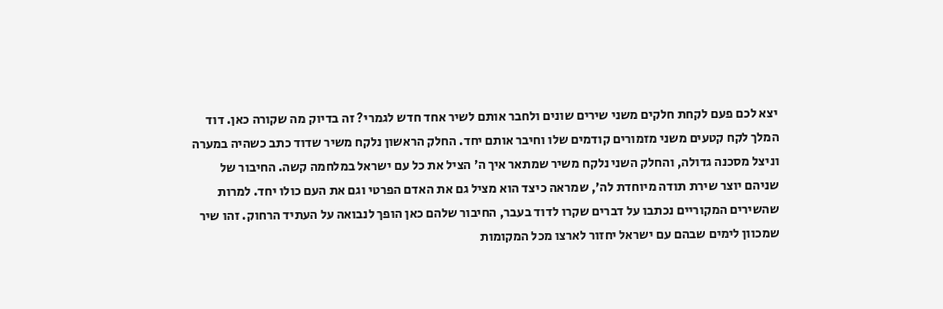יצא לכם פעם לקחת חלקים משני שירים שונים ולחבר אותם לשיר אחד חדש לגמרי? זה בדיוק מה שקורה כאן. דוד המלך לקח קטעים משני מזמורים קודמים שלו וחיבר אותם יחד. החלק הראשון נלקח משיר שדוד כתב כשהיה במערה וניצל מסכנה גדולה, והחלק השני נלקח משיר שמתאר איך ה׳ הציל את כל עם ישראל במלחמה קשה. החיבור של שניהם יוצר שירת תודה מיוחדת לה׳, שמראה כיצד הוא מציל גם את האדם הפרטי וגם את העם כולו יחד. למרות שהשירים המקוריים נכתבו על דברים שקרו לדוד בעבר, החיבור שלהם כאן הופך לנבואה על העתיד הרחוק. זהו שיר שמכוון לימים שבהם עם ישראל יחזור לארצו מכל המקומות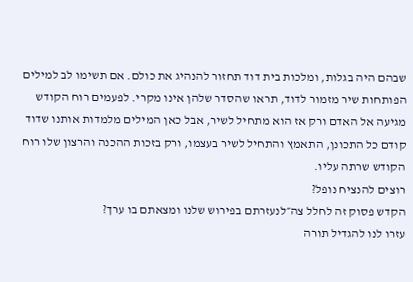שבהם היה בגלות, ומלכות בית דוד תחזור להנהיג את כולם. אם תשימו לב למילים הפותחות שיר מזמור לדוד, תראו שהסדר שלהן אינו מקרי. לפעמים רוח הקודש מגיעה אל האדם ורק אז הוא מתחיל לשיר, אבל כאן המילים מלמדות אותנו שדוד קודם כל התכונן, התאמץ והתחיל לשיר בעצמו, ורק בזכות ההכנה והרצון שלו רוח הקודש שרתה עליו.
רוצים להנציח נופל?
הקדש פסוק זה לחלל צה״לנעזרתם בפירוש שלנו ומצאתם בו ערך?
עזרו לנו להגדיל תורה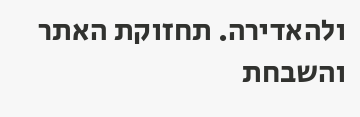ולהאדירה. תחזוקת האתר והשבחת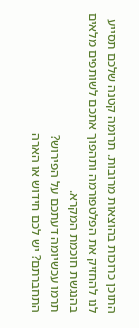התוכן כרוכות בהוצאות מרובות. תרומה קטנה שלכם תסייע לנו להחזיק את הפלטפורמה ותהפוך אתכם לשותפים מלאים בהנגשת חוכמת המקרא.
תרמו עכשיומה דעתכם על הפירוש?
התחברתם? יש לכם חידוש או הארה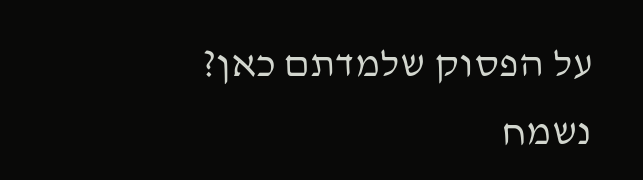על הפסוק שלמדתם כאן? נשמח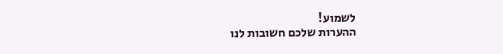לשמוע!
ההערות שלכם חשובות לנו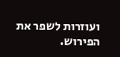ועוזרות לשפר את הפירוש.